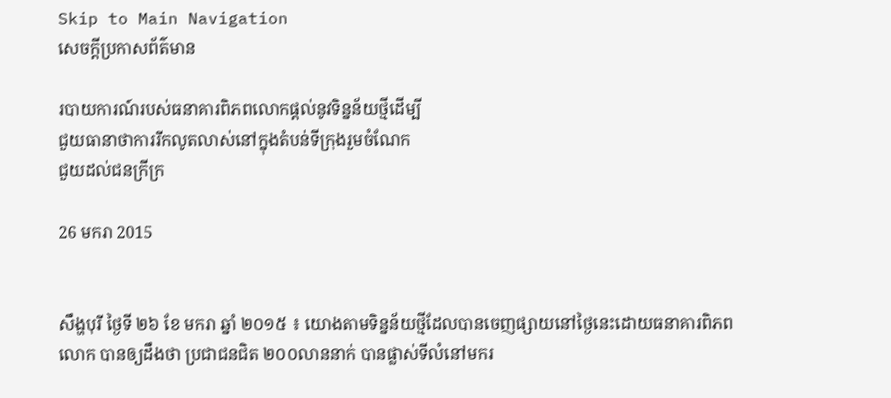Skip to Main Navigation
សេចក្តីប្រកាសព័ត៌មាន

របាយការណ៍របស់ធនាគារពិភពលោកផ្តល់នូវទិន្នន័យថ្មីដើម្បី
ជួយធានាថាការរីកលូតលាស់នៅក្នុងតំបន់ទីក្រុងរួមចំណែក
ជួយដល់ជនក្រីក្រ

26 មករា 2015


សឹង្ហបុរី ថ្ងៃទី ២៦ ខែ មករា ឆ្នាំ ២០១៥ ៖ យោងតាមទិន្នន័យថ្មីដែលបានចេញផ្សាយនៅថ្ងៃនេះដោយធនាគារពិភពលោក បានឲ្យដឹងថា ប្រជាជនជិត ២០០លាននាក់ បានផ្លាស់ទីលំនៅមករ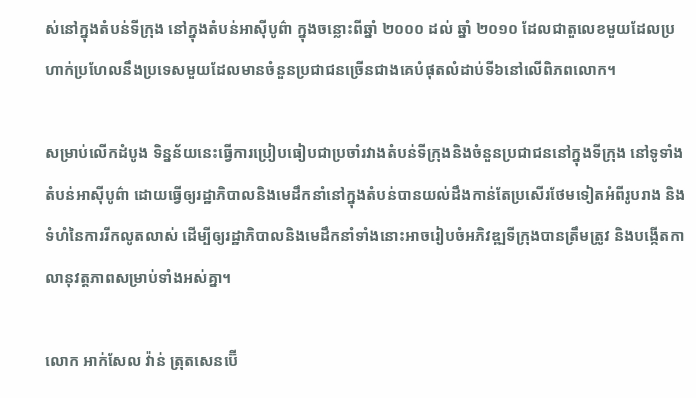ស់នៅក្នុងតំបន់ទីក្រុង នៅក្នុងតំបន់អាស៊ីបូព៌ា ក្នុងចន្លោះពីឆ្នាំ ២០០០ ដល់ ឆ្នាំ ២០១០ ដែលជាតួលេខមួយដែលប្រហាក់ប្រហែលនឹងប្រទេសមួយដែលមានចំនួនប្រជាជនច្រើនជាងគេបំផុតលំដាប់ទី៦នៅលើពិភពលោក។

សម្រាប់លើកដំបូង ទិន្នន័យនេះធ្វើការប្រៀបធៀបជាប្រចាំរវាងតំបន់ទីក្រុងនិងចំនួនប្រជាជននៅក្នុងទីក្រុង នៅទូទាំងតំបន់អាស៊ីបូព៌ា ដោយធ្វើឲ្យរដ្ឋាភិបាលនិងមេដឹកនាំនៅក្នុងតំបន់បានយល់ដឹងកាន់តែប្រសើរថែមទៀតអំពីរូបរាង និងទំហំនៃការរីកលូតលាស់ ដើម្បីឲ្យរដ្ឋាភិបាលនិងមេដឹកនាំទាំងនោះអាចរៀបចំអភិវឌ្ឍទីក្រុងបានត្រឹមត្រូវ និងបង្កើតកាលានុវត្តភាពសម្រាប់ទាំងអស់គ្នា។

លោក អាក់សែល វ៉ាន់ ត្រុតសេនប៊ើ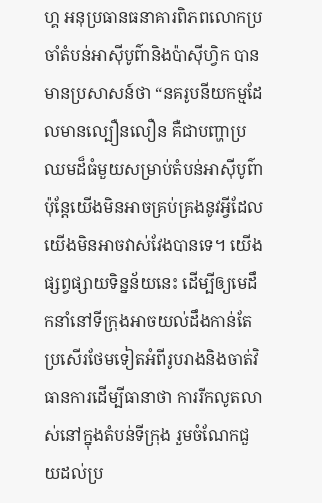ហ្គ អនុប្រធានធនាគារពិភពលោកប្រចាំតំបន់អាស៊ីបូព៌ានិងប៉ាស៊ីហ្វិក បានមានប្រសាសន៍ថា “នគរូបនីយកម្មដែលមានល្បឿនលឿន គឺជាបញ្ហាប្រឈមដ៏ធំមួយសម្រាប់តំបន់អាស៊ីបូព៌ា ប៉ុន្តែយើងមិនអាចគ្រប់គ្រងនូវអ្វីដែលយើងមិនអាចវាស់វែងបានទេ។ យើងផ្សព្វផ្សាយទិន្នន័យនេះ ដើម្បីឲ្យមេដឹកនាំនៅទីក្រុងអាចយល់ដឹងកាន់តែប្រសើរថែមទៀតអំពីរូបរាងនិងចាត់វិធានការដើម្បីធានាថា ការរីកលូតលាស់នៅក្នុងតំបន់ទីក្រុង រួមចំណែកជួយដល់ប្រ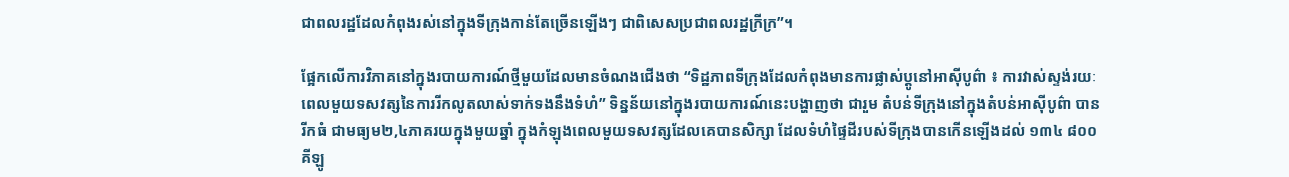ជាពលរដ្ឋដែលកំពុងរស់នៅក្នុងទីក្រុងកាន់តែច្រើនឡើងៗ ជាពិសេសប្រជាពលរដ្ឋក្រីក្រ”។

ផ្អែកលើការវិភាគនៅក្នុងរបាយការណ៍ថ្មីមួយដែលមានចំណងជើងថា “ទិដ្ឋភាពទីក្រុងដែលកំពុងមានការផ្លាស់ប្តូនៅអាស៊ីបូព៌ា ៖ ការវាស់ស្ទង់រយៈពេលមួយទសវត្សនៃការរីកលូតលាស់ទាក់ទងនឹងទំហំ” ទិន្នន័យនៅក្នុងរបាយការណ៍នេះបង្ហាញថា ជារួម តំបន់ទីក្រុងនៅក្នុងតំបន់អាស៊ីបូព៌ា បានរីកធំ ជាមធ្យម២,៤ភាគរយក្នុងមួយឆ្នាំ ក្នុងកំឡុងពេលមួយទសវត្សដែលគេបានសិក្សា ដែលទំហំផ្ទៃដីរបស់ទីក្រុងបានកើនឡើងដល់ ១៣៤ ៨០០ គីឡូ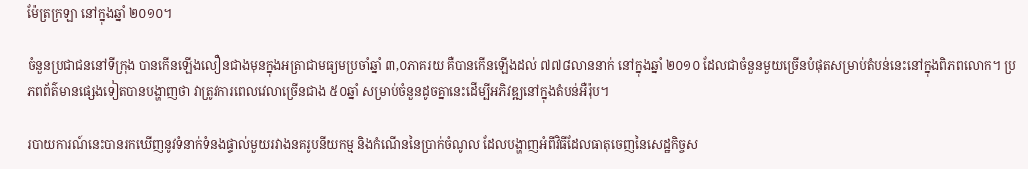ម៉ែត្រក្រឡា នៅក្នុងឆ្នាំ ២០១០។

ចំនួនប្រជាជននៅទីក្រុង បានកើនឡើងលឿនជាងមុនក្នុងអត្រាជាមធ្យមប្រចាំឆ្នាំ ៣,០ភាគរយ គឺបានកើនឡើងដល់ ៧៧៨លាននាក់ នៅក្នុងឆ្នាំ ២០១០ ដែលជាចំនួនមួយច្រើនបំផុតសម្រាប់តំបន់នេះនៅក្នុងពិភពលោក។ ប្រភពព័ត៌មានផ្សេងទៀតបានបង្ហាញថា វាត្រូវការពេលវេលាច្រើនជាង ៥០ឆ្នាំ សម្រាប់ចំនួនដូចគ្នានេះដើម្បីអភិវឌ្ឍនៅក្នុងតំបន់អឺរ៉ុប។

របាយការណ៍នេះបានរកឃើញនូវទំនាក់ទំនងផ្ទាល់មួយរវាងនគរូបនីយកម្ម និងកំណើននៃប្រាក់ចំណូល ដែលបង្ហាញអំពីវិធីដែលធាតុចេញនៃសេដ្ឋកិច្ចស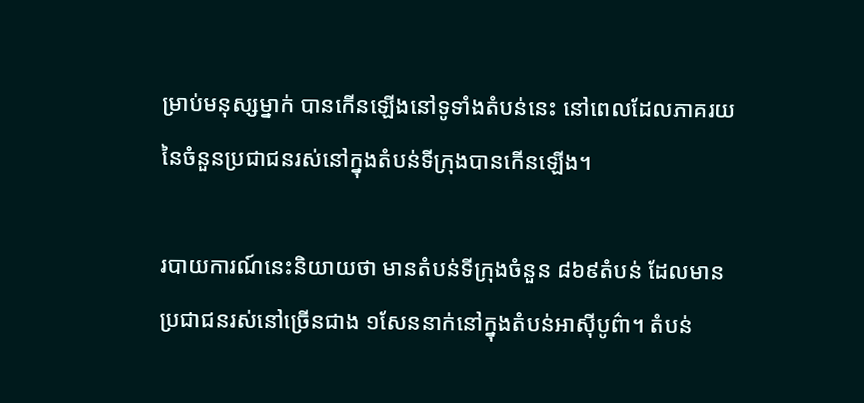ម្រាប់មនុស្សម្នាក់ បានកើនឡើងនៅទូទាំងតំបន់នេះ នៅពេលដែលភាគរយនៃចំនួនប្រជាជនរស់នៅក្នុងតំបន់ទីក្រុងបានកើនឡើង។

របាយការណ៍នេះនិយាយថា មានតំបន់ទីក្រុងចំនួន ៨៦៩តំបន់ ដែលមានប្រជាជនរស់នៅច្រើនជាង ១សែននាក់នៅក្នុងតំបន់អាស៊ីបូព៌ា។ តំបន់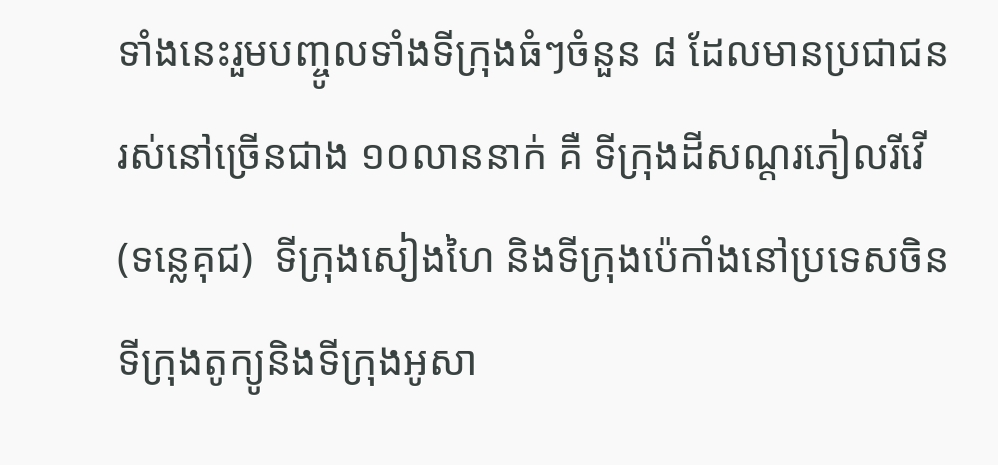ទាំងនេះរួមបញ្ចូលទាំងទីក្រុងធំៗចំនួន ៨ ដែលមានប្រជាជនរស់នៅច្រើនជាង ១០លាននាក់ គឺ ទីក្រុងដីសណ្តរភៀលរីវើ (ទន្លេគុជ)  ទីក្រុងសៀងហៃ និងទីក្រុងប៉េកាំងនៅប្រទេសចិន  ទីក្រុងតូក្យូនិងទីក្រុងអូសា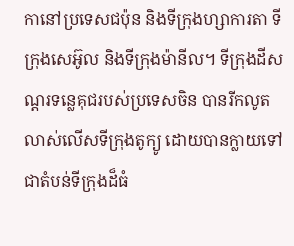កានៅប្រទេសជប៉ុន និងទីក្រុងហ្សាការតា ទីក្រុងសេអ៊ូល និងទីក្រុងម៉ានីល។ ទីក្រុងដីសណ្តរទន្លេគុជរបស់ប្រទេសចិន បានរីកលូតលាស់លើសទីក្រុងតូក្យូ ដោយបានក្លាយទៅជាតំបន់ទីក្រុងដ៏ធំ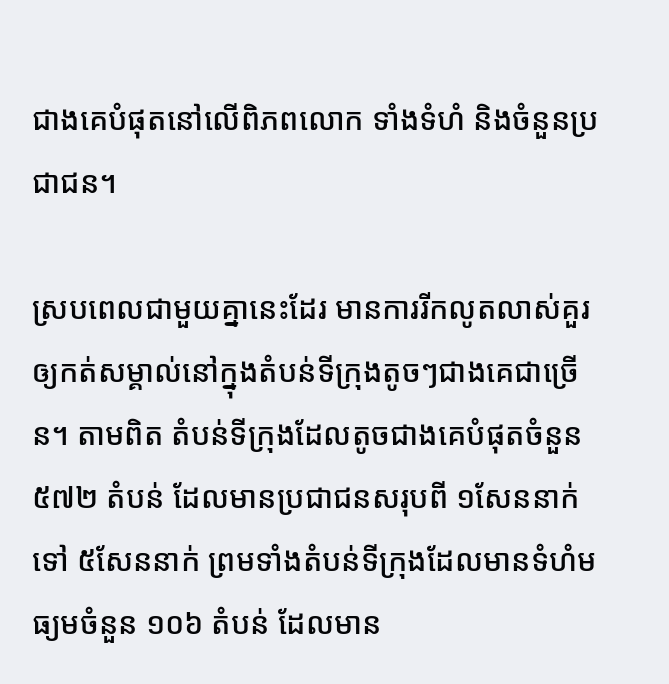ជាងគេបំផុតនៅលើពិភពលោក ទាំងទំហំ និងចំនួនប្រជាជន។

ស្របពេលជាមួយគ្នានេះដែរ មានការរីកលូតលាស់គួរឲ្យកត់សម្គាល់នៅក្នុងតំបន់ទីក្រុងតូចៗជាងគេជាច្រើន។ តាមពិត តំបន់ទីក្រុងដែលតូចជាងគេបំផុតចំនួន ៥៧២ តំបន់ ដែលមានប្រជាជនសរុបពី ១សែននាក់ ទៅ ៥សែននាក់ ព្រមទាំងតំបន់ទីក្រុងដែលមានទំហំមធ្យមចំនួន ១០៦ តំបន់ ដែលមាន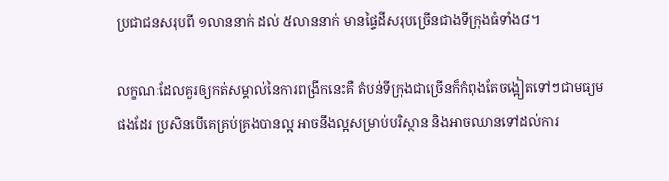ប្រជាជនសរុបពី ១លាននាក់ ដល់ ៥លាននាក់ មានផ្ទៃដីសរុបច្រើនជាងទីក្រុងធំទាំង៨។

លក្ខណៈដែលគួរឲ្យកត់សម្គាល់នៃការពង្រីកនេះគឺ តំបន់ទីក្រុងជាច្រើនក៏កំពុងតែចង្អៀតទៅៗជាមធ្យមផងដែរ ប្រសិនបើគេគ្រប់គ្រងបានល្អ អាចនឹងល្អសម្រាប់បរិស្ថាន និងអាចឈានទៅដល់ការ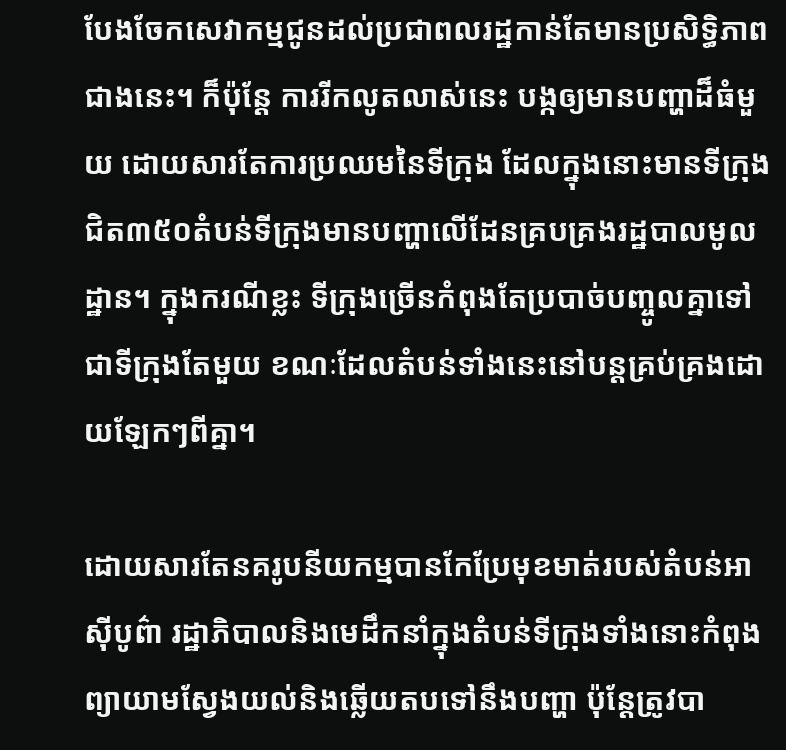បែងចែកសេវាកម្មជូនដល់ប្រជាពលរដ្ឋកាន់តែមានប្រសិទ្ធិភាពជាងនេះ។ ក៏ប៉ុន្តែ ការរីកលូតលាស់នេះ បង្កឲ្យមានបញ្ហាដ៏ធំមួយ ដោយសារតែការប្រឈមនៃទីក្រុង ដែលក្នុងនោះមានទីក្រុងជិត៣៥០តំបន់ទីក្រុងមានបញ្ហាលើដែនគ្របគ្រងរដ្ឋបាលមូលដ្ឋាន។ ក្នុងករណីខ្លះ ទីក្រុងច្រើនកំពុងតែប្របាច់បញ្ចូលគ្នាទៅជាទីក្រុងតែមួយ ខណៈដែលតំបន់ទាំងនេះនៅបន្តគ្រប់គ្រងដោយឡែកៗពីគ្នា។

ដោយសារតែនគរូបនីយកម្មបានកែប្រែមុខមាត់របស់តំបន់អាស៊ីបូព៌ា រដ្ឋាភិបាលនិងមេដឹកនាំក្នុងតំបន់ទីក្រុងទាំងនោះកំពុងព្យាយាមស្វែងយល់និងឆ្លើយតបទៅនឹងបញ្ហា ប៉ុន្តែត្រូវបា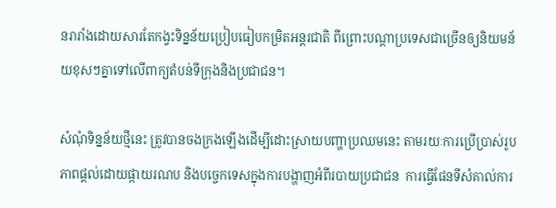នរារាំងដោយសារតែកង្វះទិន្នន័យប្រៀបធៀបកម្រិតអន្តរជាតិ ពីព្រោះបណ្តាប្រទេសជាច្រើនឲ្យនិយមន័យខុសៗគ្នាទៅលើពាក្យតំបន់ទីក្រុងនិងប្រជាជន។

សំណុំទិន្នន័យថ្មីនេះ ត្រូវបានចងក្រងឡើងដើម្បីដោះស្រាយបញ្ហាប្រឈមនេះ តាមរយៈការប្រើប្រាស់រូបភាពផ្តល់ដោយផ្កាយរណប និងបច្ចេកទេសក្នុងការបង្ហាញអំពីរបាយប្រជាជន  ការធ្វើផែនទីសំគាល់ការ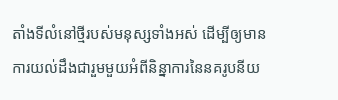តាំងទីលំនៅថ្មីរបស់មនុស្សទាំងអស់ ដើម្បីឲ្យមានការយល់ដឹងជារួមមួយអំពីនិន្នាការនៃនគរូបនីយ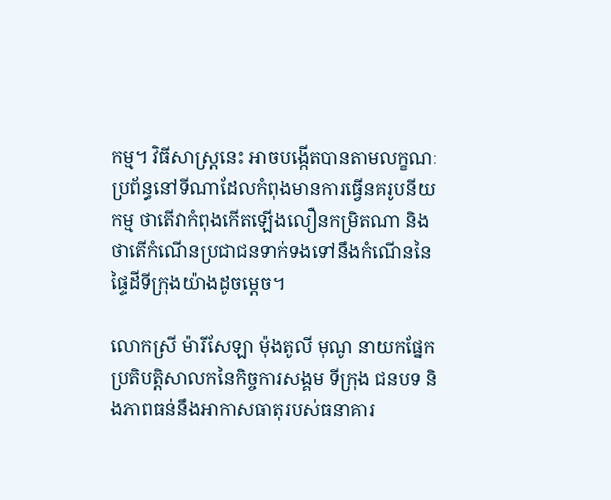កម្ម។ វិធីសាស្ត្រនេះ អាចបង្កើតបានតាមលក្ខណៈប្រព័ន្ធនៅទីណាដែលកំពុងមានការធ្វើនគរូបនីយកម្ម ថាតើវាកំពុងកើតឡើងលឿនកម្រិតណា និងថាតើកំណើនប្រជាជនទាក់ទងទៅនឹងកំណើននៃផ្ទៃដីទីក្រុងយ៉ាងដូចម្តេច។

លោកស្រី ម៉ារីសែឡា ម៉ុងតូលី មុណូ នាយកផ្នែកប្រតិបត្តិសាលកនៃកិច្ចការសង្គម ទីក្រុង ជនបទ និងភាពធន់នឹងអាកាសធាតុរបស់ធនាគារ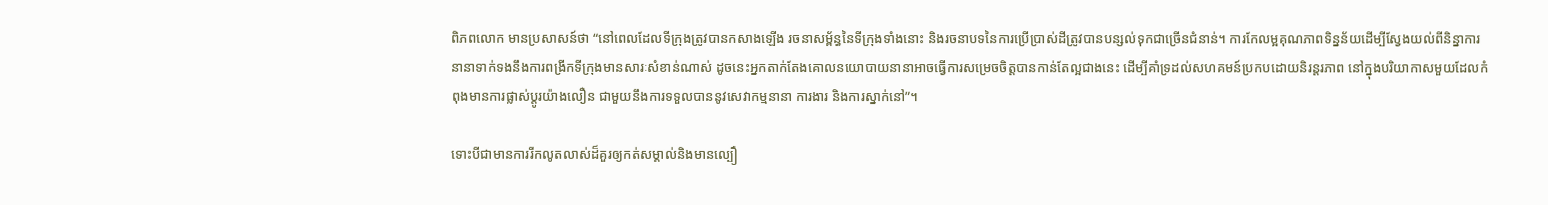ពិភពលោក មានប្រសាសន៍ថា “នៅពេលដែលទីក្រុងត្រូវបានកសាងឡើង រចនាសម្ព័ន្ធនៃទីក្រុងទាំងនោះ និងរចនាបទនៃការប្រើប្រាស់ដីត្រូវបានបន្សល់ទុកជាច្រើនជំនាន់។ ការកែលម្អគុណភាពទិន្នន័យដើម្បីស្វែងយល់ពីនិន្នាការនានាទាក់ទងនឹងការពង្រីកទីក្រុងមានសារៈសំខាន់ណាស់ ដូចនេះអ្នកតាក់តែងគោលនយោបាយនានាអាចធ្វើការសម្រេចចិត្តបានកាន់តែល្អជាងនេះ ដើម្បីគាំទ្រដល់សហគមន៍ប្រកបដោយនិរន្តរភាព នៅក្នុងបរិយាកាសមួយដែលកំពុងមានការផ្លាស់ប្តូរយ៉ាងលឿន ជាមួយនឹងការទទួលបាននូវសេវាកម្មនានា ការងារ និងការស្នាក់នៅ”។

ទោះបីជាមានការរីកលូតលាស់ដ៏គួរឲ្យកត់សម្គាល់និងមានល្បឿ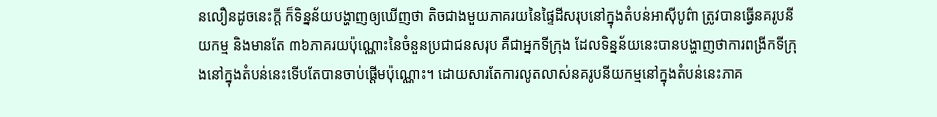នលឿនដូចនេះក្តី ក៏ទិន្នន័យបង្ហាញឲ្យឃើញថា តិចជាងមួយភាគរយនៃផ្ទៃដីសរុបនៅក្នុងតំបន់អាស៊ីបូព៌ា ត្រូវបានធ្វើនគរូបនីយកម្ម និងមានតែ ៣៦ភាគរយប៉ុណ្ណោះនៃចំនួនប្រជាជនសរុប គឺជាអ្នកទីក្រុង ដែលទិន្នន័យនេះបានបង្ហាញថាការពង្រីកទីក្រុងនៅក្នុងតំបន់នេះទើបតែបានចាប់ផ្តើមប៉ុណ្ណោះ។ ដោយសារតែការលូតលាស់នគរូបនីយកម្មនៅក្នុងតំបន់នេះភាគ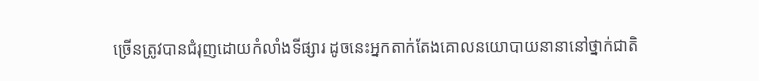ច្រើនត្រូវបានជំរុញដោយកំលាំងទីផ្សារ ដូចនេះអ្នកតាក់តែងគោលនយោបាយនានានៅថ្នាក់ជាតិ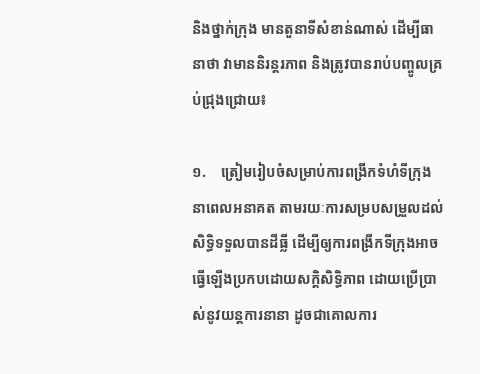និងថ្នាក់ក្រុង មានតួនាទីសំខាន់ណាស់ ដើម្បីធានាថា វាមាននិរន្តរភាព និងត្រូវបានរាប់បញ្ចូលគ្រប់ជ្រុងជ្រោយ៖

១.    ត្រៀមរៀបចំសម្រាប់ការពង្រីកទំហំទីក្រុងនាពេលអនាគត តាមរយៈការសម្របសម្រួលដល់សិទ្ធិទទួលបានដីធ្លី ដើម្បីឲ្យការពង្រីកទីក្រុងអាចធ្វើឡើងប្រកបដោយសក្តិសិទ្ធិភាព ដោយប្រើប្រាស់នូវយន្តការនានា ដូចជាគោលការ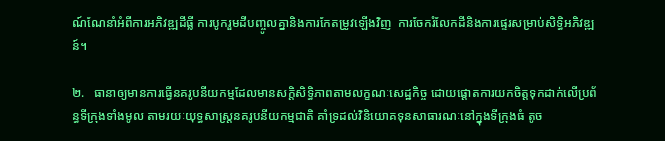ណ៍ណែនាំអំពីការអភិវឌ្ឍដីធ្លី ការបូករួមដីបញ្ចូលគ្នានិងការកែតម្រូវឡើងវិញ  ការចែករំលែកដីនិងការផ្ទេរសម្រាប់សិទ្ធិអភិវឌ្ឍន៍។

២.   ធានាឲ្យមានការធ្វើនគរូបនីយកម្មដែលមានសក្តិសិទ្ធិភាពតាមលក្ខណៈសេដ្ឋកិច្ច ដោយផ្តោតការយកចិត្តទុកដាក់លើប្រព័ន្ធទីក្រុងទាំងមូល តាមរយៈយុទ្ធសាស្ត្រនគរូបនីយកម្មជាតិ គាំទ្រដល់វិនិយោគទុនសាធារណៈនៅក្នុងទីក្រុងធំ តូច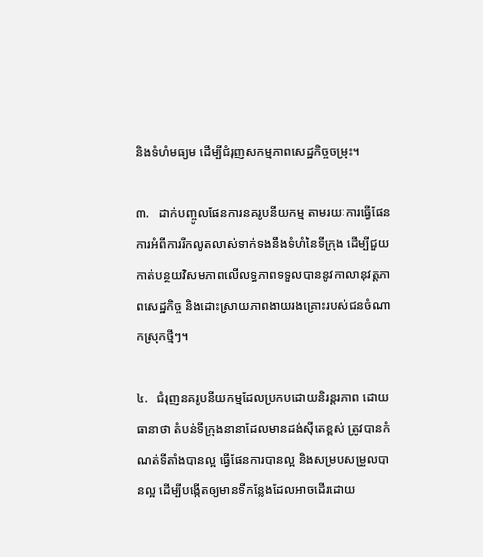និងទំហំមធ្យម ដើម្បីជំរុញសកម្មភាពសេដ្ឋកិច្ចចម្រុះ។

៣.   ដាក់បញ្ចូលផែនការនគរូបនីយកម្ម តាមរយៈការធ្វើផែនការអំពីការរីកលូតលាស់ទាក់ទងនឹងទំហំនៃទីក្រុង ដើម្បីជួយកាត់បន្ថយវិសមភាពលើលទ្ធភាពទទួលបាននូវកាលានុវត្តភាពសេដ្ឋកិច្ច និងដោះស្រាយភាពងាយរងគ្រោះរបស់ជនចំណាកស្រុកថ្មីៗ។

៤.   ជំរុញនគរូបនីយកម្មដែលប្រកបដោយនិរន្តរភាព ដោយធានាថា តំបន់ទីក្រុងនានាដែលមានដង់ស៊ីតេខ្ពស់ ត្រូវបានកំណត់ទីតាំងបានល្អ ធ្វើផែនការបានល្អ និងសម្របសម្រួលបានល្អ ដើម្បីបង្កើតឲ្យមានទីកន្លែងដែលអាចដើរដោយ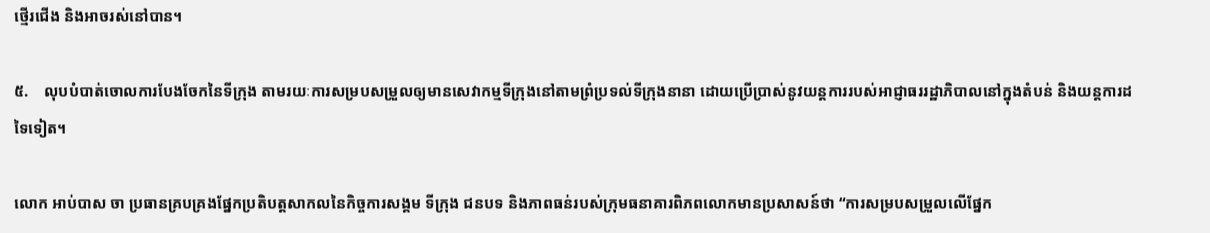ថ្មើរជើង និងអាចរស់នៅបាន។

៥.    លុបបំបាត់ចោលការបែងចែកនៃទីក្រុង តាមរយៈការសម្របសម្រួលឲ្យមានសេវាកម្មទីក្រុងនៅតាមព្រំប្រទល់ទីក្រុងនានា ដោយប្រើប្រាស់នូវយន្តការរបស់អាជ្ញាធររដ្ឋាភិបាលនៅក្នុងតំបន់ និងយន្តការដទៃទៀត។

លោក អាប់បាស ចា ប្រធានគ្របគ្រងផ្នែកប្រតិបត្តសាកលនៃកិច្ចការសង្គម ទីក្រុង ជនបទ និងភាពធន់របស់ក្រុមធនាគារពិភពលោកមានប្រសាសន៍ថា “ការសម្របសម្រួលលើផ្នែក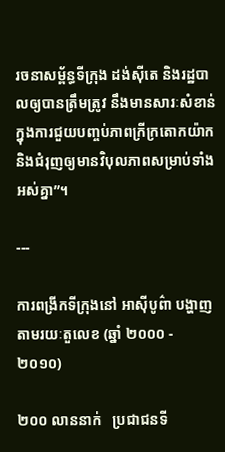រចនាសម្ព័ន្ធទីក្រុង ដង់ស៊ីតេ និងរដ្ឋបាលឲ្យបានត្រឹមត្រូវ នឹងមានសារៈសំខាន់ក្នុងការជួយបញ្ចប់ភាពក្រីក្រតោកយ៉ាក និងជំរុញឲ្យមានវិបុលភាពសម្រាប់ទាំងអស់គ្នា”។

---

ការពង្រីកទីក្រុងនៅ អាស៊ីបូព៌ា បង្ហាញតាមរយៈតួលេខ (ឆ្នាំ ២០០០ ‑ ២០១០)

២០០ លាននាក់   ប្រជាជនទី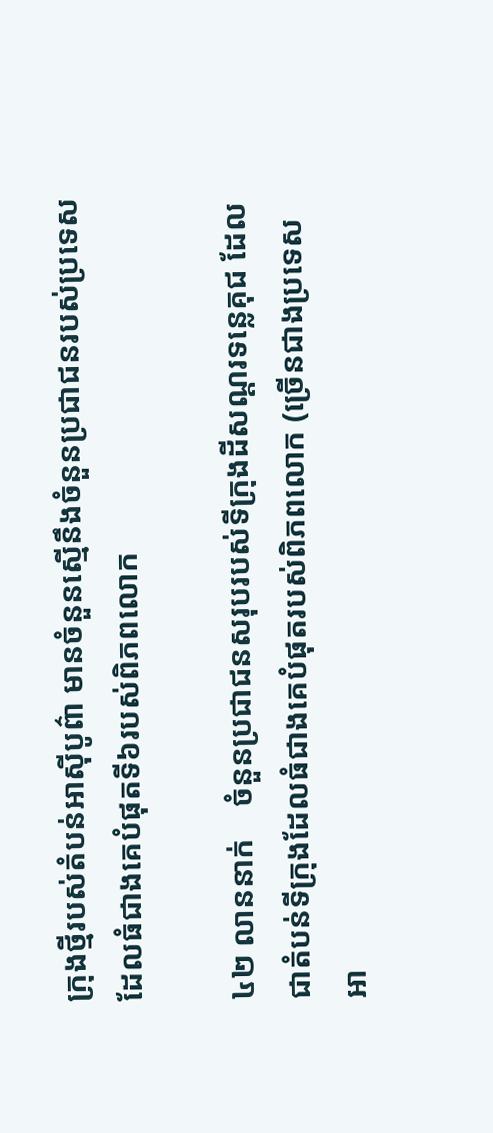ក្រុងថ្មីរបស់តំបន់អាស៊ីបូព៌ា មានចំនួនស្មើនឹងចំនួនប្រជាជនរបស់ប្រទេសដែលធំជាងគេបំផុតទី៦របស់ពិភពលោក

៤២ លាននាក់    ចំនួនប្រជាជនសរុបរបស់ទីក្រុងដីសណ្តរទន្លេគុជ ដែលជាតំបន់ទីក្រុងដែលធំជាងគេបំផុតរបស់ពិភពលោក (ច្រើនជាងប្រទេសអា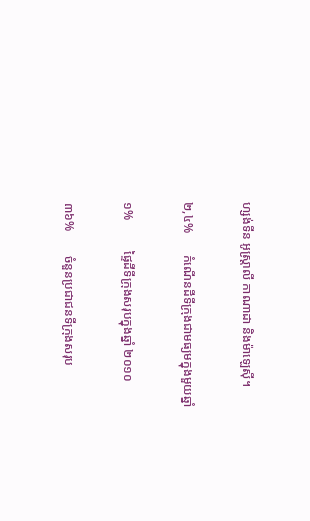ហ្សង់ទីន អូស្ត្រាលី កាណាដា និងម៉ាឡេស៊ី។

២,៤%       កំណើនដីទីក្រុងជាមធ្យមក្នុងមួយឆ្នាំ

១%          ផ្ទៃដីទីក្រុងសរុបក្នុងឆ្នាំ ២០១០

៣៦%        ចំនួនប្រជាជនទីក្រុងសរុប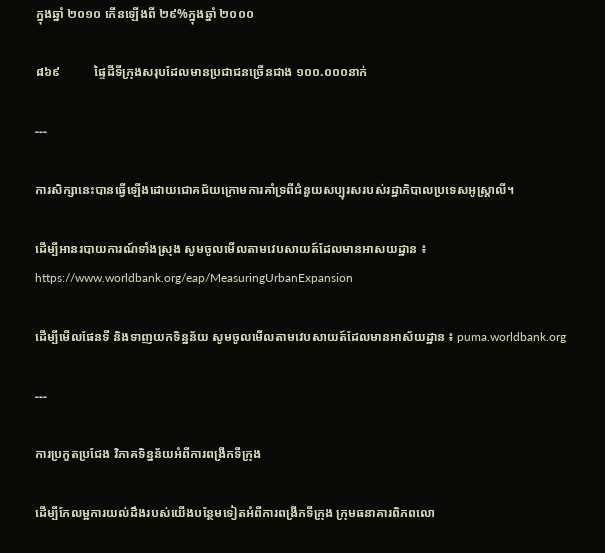ក្នុងឆ្នាំ ២០១០ កើនឡើងពី ២៩%ក្នុងឆ្នាំ ២០០០

៨៦៩           ផ្ទៃដីទីក្រុងសរុបដែលមានប្រជាជនច្រើនជាង ១០០.០០០នាក់

---

ការសិក្សានេះបានធ្វើឡើងដោយជោគជ័យក្រោមការគាំទ្រពីជំនួយសប្បុរសរបស់រដ្ឋាភិបាលប្រទេសអូស្ត្រាលី។

ដើម្បីអានរបាយការណ៍ទាំងស្រុង សូមចូលមើលតាមវេបសាយត៍ដែលមានអាសយដ្ឋាន ៖ https://www.worldbank.org/eap/MeasuringUrbanExpansion

ដើម្បីមើលផែនទី និងទាញយកទិន្នន័យ សូមចូលមើលតាមវេបសាយត៍ដែលមានអាស័យដ្ឋាន ៖ puma.worldbank.org

---

ការប្រកួតប្រជែង វិភាគទិន្នន័យអំពីការពង្រីកទីក្រុង

ដើម្បីកែលម្អការយល់ដឹងរបស់យើងបន្ថែមទៀតអំពីការពង្រីកទីក្រុង ក្រុមធនាគារពិភពលោ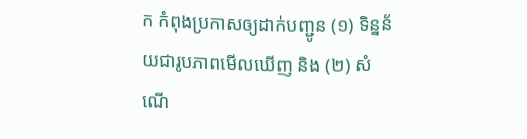ក កំពុងប្រកាសឲ្យដាក់បញ្ជូន (១) ទិន្នន័យជារូបភាពមើលឃើញ និង (២) សំណើ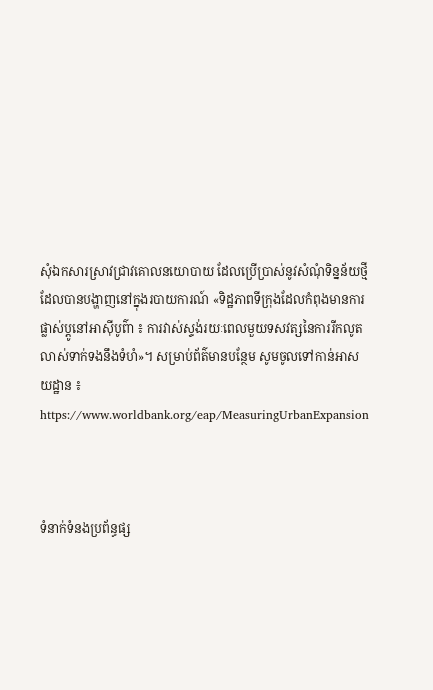សុំឯកសារស្រាវជ្រាវគោលនយោបាយ ដែលប្រើប្រាស់នូវសំណុំទិន្នន័យថ្មី ដែលបានបង្ហាញនៅក្នុងរបាយការណ៍ «ទិដ្ឋភាពទីក្រុងដែលកំពុងមានការផ្លាស់ប្តូនៅអាស៊ីបូព៌ា ៖ ការវាស់ស្ទង់រយៈពេលមួយទសវត្សនៃការរីកលូតលាស់ទាក់ទងនឹងទំហំ»។ សម្រាប់ព័ត៌មានបន្ថែម សូមចូលទៅកាន់អាសយដ្ឋាន ៖ https://www.worldbank.org/eap/MeasuringUrbanExpansion



ទំនាក់ទំនងប្រព័ន្ធផ្ស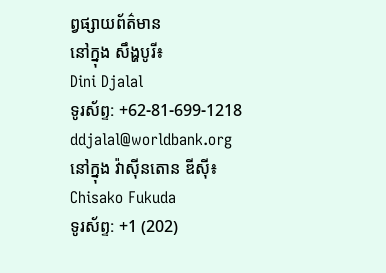ព្វផ្សាយព័ត៌មាន
នៅក្នុង សឹង្ហបូរី៖
Dini Djalal
ទូរស័ព្ទ: +62-81-699-1218
ddjalal@worldbank.org
នៅក្នុង វ៉ាស៊ីនតោន ឌីស៊ី៖
Chisako Fukuda
ទូរស័ព្ទ: +1 (202)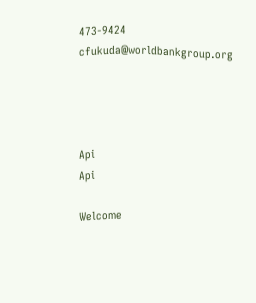473-9424
cfukuda@worldbankgroup.org




Api
Api

Welcome